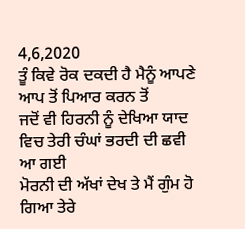4,6,2020
ਤੂੰ ਕਿਵੇ ਰੋਕ ਦਕਦੀ ਹੈ ਮੈਨੂੰ ਆਪਣੇ ਆਪ ਤੋਂ ਪਿਆਰ ਕਰਨ ਤੋਂ
ਜਦੋਂ ਵੀ ਹਿਰਨੀ ਨੂੰ ਦੇਖਿਆ ਯਾਦ ਵਿਚ ਤੇਰੀ ਚੰਘਾਂ ਭਰਦੀ ਦੀ ਛਵੀ ਆ ਗਈ
ਮੋਰਨੀ ਦੀ ਅੱਖਾਂ ਦੇਖ ਤੇ ਮੈਂ ਗੁੰਮ ਹੋ ਗਿਆ ਤੇਰੇ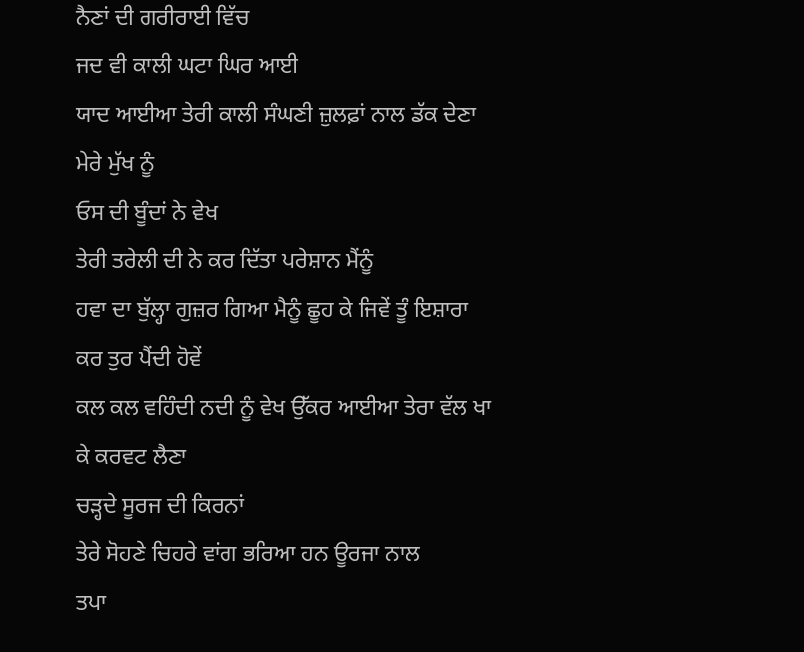ਨੈਣਾਂ ਦੀ ਗਰੀਰਾਈ ਵਿੱਚ
ਜਦ ਵੀ ਕਾਲੀ ਘਟਾ ਘਿਰ ਆਈ
ਯਾਦ ਆਈਆ ਤੇਰੀ ਕਾਲੀ ਸੰਘਣੀ ਜ਼ੁਲਫ਼ਾਂ ਨਾਲ ਡੱਕ ਦੇਣਾ ਮੇਰੇ ਮੁੱਖ ਨੂੰ
ਓਸ ਦੀ ਬੂੰਦਾਂ ਨੇ ਵੇਖ
ਤੇਰੀ ਤਰੇਲੀ ਦੀ ਨੇ ਕਰ ਦਿੱਤਾ ਪਰੇਸ਼ਾਨ ਮੈਂਨੂੰ
ਹਵਾ ਦਾ ਬੁੱਲ੍ਹਾ ਗੁਜ਼ਰ ਗਿਆ ਮੈਨੂੰ ਛੂਹ ਕੇ ਜਿਵੇਂ ਤੂੰ ਇਸ਼ਾਰਾ ਕਰ ਤੁਰ ਪੈਂਦੀ ਹੋਵੇਂ
ਕਲ ਕਲ ਵਹਿੰਦੀ ਨਦੀ ਨੂੰ ਵੇਖ ਉੱਕਰ ਆਈਆ ਤੇਰਾ ਵੱਲ ਖਾ ਕੇ ਕਰਵਟ ਲੈਣਾ
ਚੜ੍ਹਦੇ ਸੂਰਜ ਦੀ ਕਿਰਨਾਂ
ਤੇਰੇ ਸੋਹਣੇ ਚਿਹਰੇ ਵਾਂਗ ਭਰਿਆ ਹਨ ਊਰਜਾ ਨਾਲ
ਤਪਾ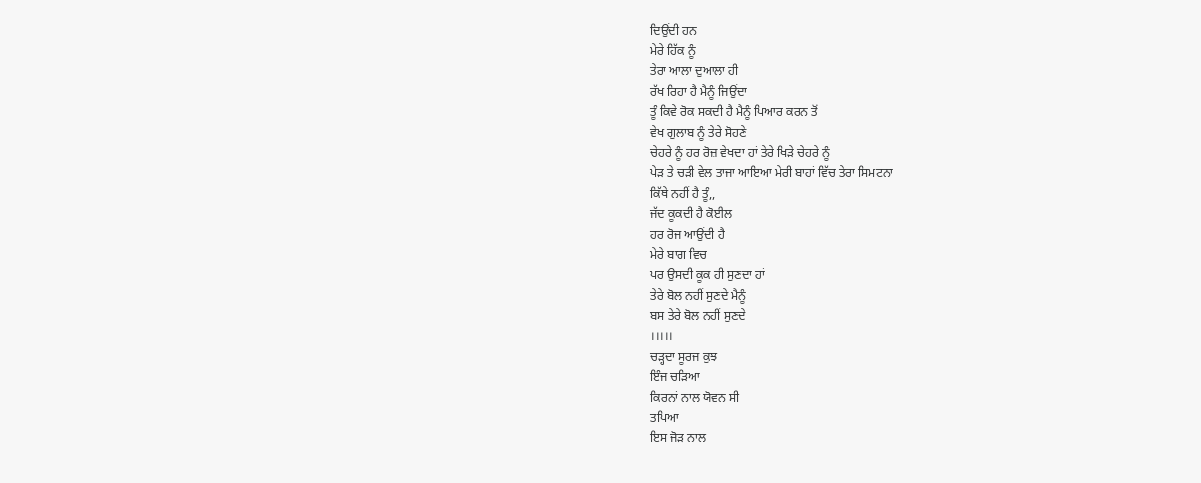ਦਿਉਂਦੀ ਹਨ
ਮੇਰੇ ਹਿੱਕ ਨੂੰ
ਤੇਰਾ ਆਲਾ ਦੁਆਲਾ ਹੀ
ਰੱਖ ਰਿਹਾ ਹੈ ਮੈਨੂੰ ਜਿਉਂਦਾ
ਤੂੰ ਕਿਵੇ ਰੋਕ ਸਕਦੀ ਹੈ ਮੈਨੂੰ ਪਿਆਰ ਕਰਨ ਤੋਂ
ਵੇਖ ਗੁਲਾਬ ਨੂੰ ਤੇਰੇ ਸੋਹਣੇ
ਚੇਹਰੇ ਨੂੰ ਹਰ ਰੋਜ਼ ਵੇਖਦਾ ਹਾਂ ਤੇਰੇ ਖਿੜੇ ਚੇਹਰੇ ਨੂੰ
ਪੇੜ ਤੇ ਚੜੀ ਵੇਲ ਤਾਜਾ ਆਇਆ ਮੇਰੀ ਬਾਹਾਂ ਵਿੱਚ ਤੇਰਾ ਸਿਮਟਨਾ
ਕਿੱਥੇ ਨਹੀਂ ਹੈ ਤੂੰ,,
ਜੱਦ ਕੂਕਦੀ ਹੈ ਕੋਈਲ
ਹਰ ਰੋਜ ਆਉਂਦੀ ਹੈ
ਮੇਰੇ ਬਾਗ ਵਿਚ
ਪਰ ਉਸਦੀ ਕੂਕ ਹੀ ਸੁਣਦਾ ਹਾਂ
ਤੇਰੇ ਬੋਲ ਨਹੀਂ ਸੁਣਦੇ ਮੈਨੂੰ
ਬਸ ਤੇਰੇ ਬੋਲ ਨਹੀਂ ਸੁਣਦੇ
।।।।।
ਚੜ੍ਹਦਾ ਸੂਰਜ ਕੁਝ
ਇੰਜ ਚੜਿਆ
ਕਿਰਨਾਂ ਨਾਲ ਯੋਵਨ ਸੀ
ਤਪਿਆ
ਇਸ ਜੋੜ ਨਾਲ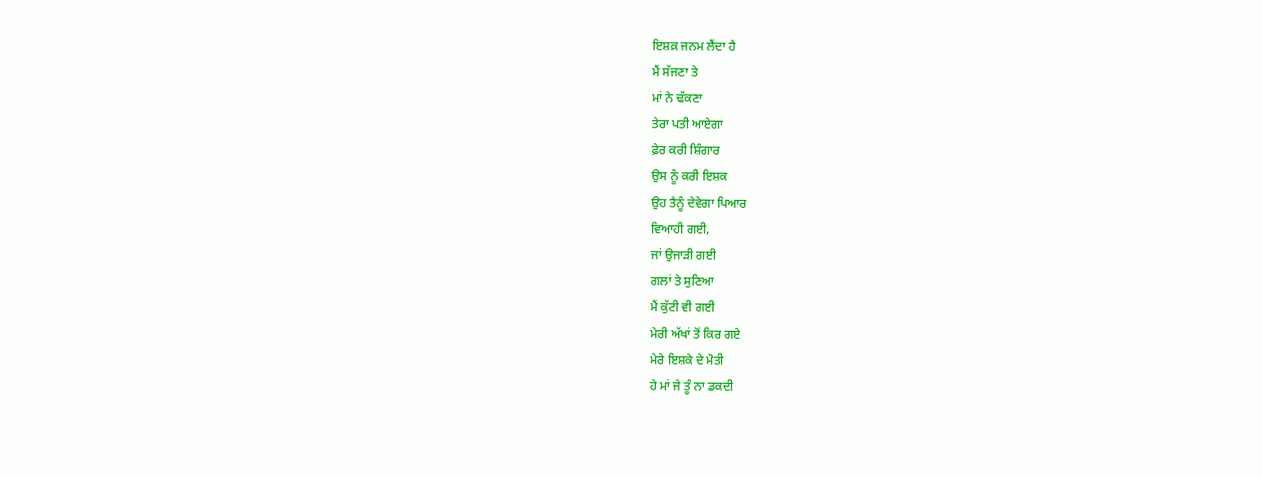ਇਸ਼ਕ਼ ਜਨਮ ਲੈਂਦਾ ਹੈ
ਮੈਂ ਸੱਜਣਾ ਤੇ
ਮਾਂ ਨੇ ਢੱਕਣਾ
ਤੇਰਾ ਪਤੀ ਆਏਗਾ
ਫ਼ੇਰ ਕਰੀ ਸ਼ਿੰਗਾਰ
ਉਸ ਨੂੰ ਕਰੀ ਇਸ਼ਕ
ਉਹ ਤੈਨੂੰ ਦੇਵੇਗਾ ਪਿਆਰ
ਵਿਆਹੀ ਗਈ,
ਜਾਂ ਉਜਾੜੀ ਗਈ
ਗਲਾਂ ਤੇ ਸੁਣਿਆ
ਮੈਂ ਕੁੱਟੀ ਵੀ ਗਈ
ਮੇਰੀ ਅੱਖਾਂ ਤੋਂ ਕਿਰ ਗਏ
ਮੇਰੇ ਇਸ਼ਕੇ ਦੇ ਮੋਤੀ
ਹੇ ਮਾਂ ਜੇ ਤੂੰ ਨਾ ਡਕਦੀ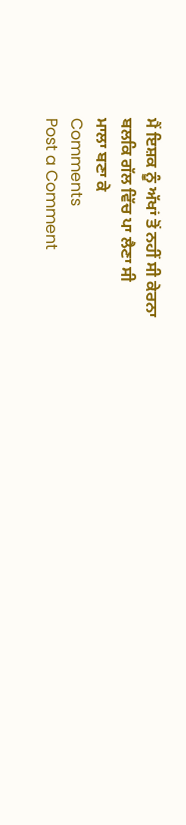ਮੈਂ ਇਸ਼ਕ ਨੂੰ ਅੱਖਾਂ ਤੋਂ ਨਹੀਂ ਸੀ ਕੇਰਨਾ
ਬਲਕਿ ਗੱਲ ਵਿੱਚ ਪਾ ਲੈਣਾ ਸੀ
ਮਾਲਾ ਬਣਾ ਕੇ
Comments
Post a Comment